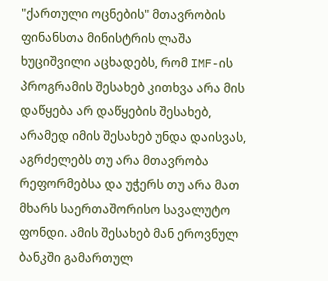"ქართული ოცნების" მთავრობის ფინანსთა მინისტრის ლაშა ხუციშვილი აცხადებს, რომ IMF-ის პროგრამის შესახებ კითხვა არა მის დაწყება არ დაწყების შესახებ, არამედ იმის შესახებ უნდა დაისვას, აგრძელებს თუ არა მთავრობა რეფორმებსა და უჭერს თუ არა მათ მხარს საერთაშორისო სავალუტო ფონდი. ამის შესახებ მან ეროვნულ ბანკში გამართულ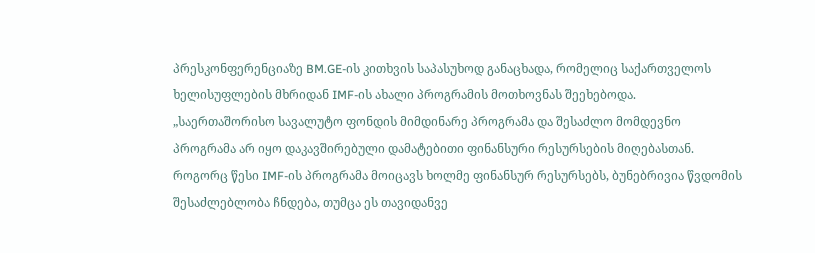პრესკონფერენციაზე BM.GE-ის კითხვის საპასუხოდ განაცხადა, რომელიც საქართველოს ხელისუფლების მხრიდან IMF-ის ახალი პროგრამის მოთხოვნას შეეხებოდა.
„საერთაშორისო სავალუტო ფონდის მიმდინარე პროგრამა და შესაძლო მომდევნო პროგრამა არ იყო დაკავშირებული დამატებითი ფინანსური რესურსების მიღებასთან. როგორც წესი IMF-ის პროგრამა მოიცავს ხოლმე ფინანსურ რესურსებს, ბუნებრივია წვდომის შესაძლებლობა ჩნდება, თუმცა ეს თავიდანვე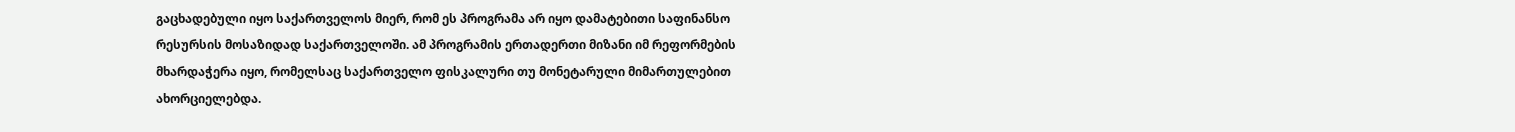გაცხადებული იყო საქართველოს მიერ, რომ ეს პროგრამა არ იყო დამატებითი საფინანსო რესურსის მოსაზიდად საქართველოში. ამ პროგრამის ერთადერთი მიზანი იმ რეფორმების მხარდაჭერა იყო, რომელსაც საქართველო ფისკალური თუ მონეტარული მიმართულებით ახორციელებდა.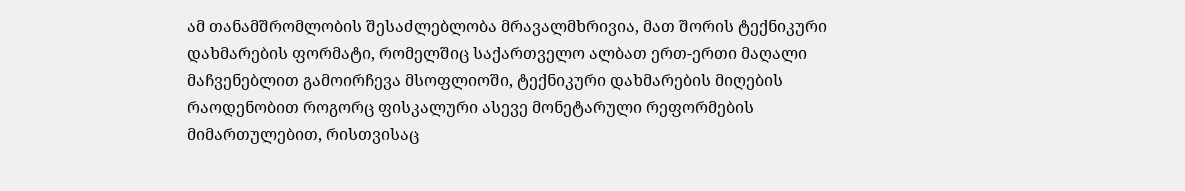ამ თანამშრომლობის შესაძლებლობა მრავალმხრივია, მათ შორის ტექნიკური დახმარების ფორმატი, რომელშიც საქართველო ალბათ ერთ-ერთი მაღალი მაჩვენებლით გამოირჩევა მსოფლიოში, ტექნიკური დახმარების მიღების რაოდენობით როგორც ფისკალური ასევე მონეტარული რეფორმების მიმართულებით, რისთვისაც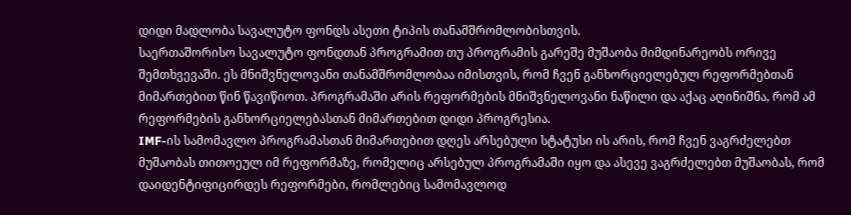დიდი მადლობა სავალუტო ფონდს ასეთი ტიპის თანამშრომლობისთვის.
საერთაშორისო სავალუტო ფონდთან პროგრამით თუ პროგრამის გარეშე მუშაობა მიმდინარეობს ორივე შემთხვევაში. ეს მნიშვნელოვანი თანამშრომლობაა იმისთვის, რომ ჩვენ განხორციელებულ რეფორმებთან მიმართებით წინ წავიწიოთ. პროგრამაში არის რეფორმების მნიშვნელოვანი ნაწილი და აქაც აღინიშნა, რომ ამ რეფორმების განხორციელებასთან მიმართებით დიდი პროგრესია.
IMF-ის სამომავლო პროგრამასთან მიმართებით დღეს არსებული სტატუსი ის არის, რომ ჩვენ ვაგრძელებთ მუშაობას თითოეულ იმ რეფორმაზე, რომელიც არსებულ პროგრამაში იყო და ასევე ვაგრძელებთ მუშაობას, რომ დაიდენტიფიცირდეს რეფორმები, რომლებიც სამომავლოდ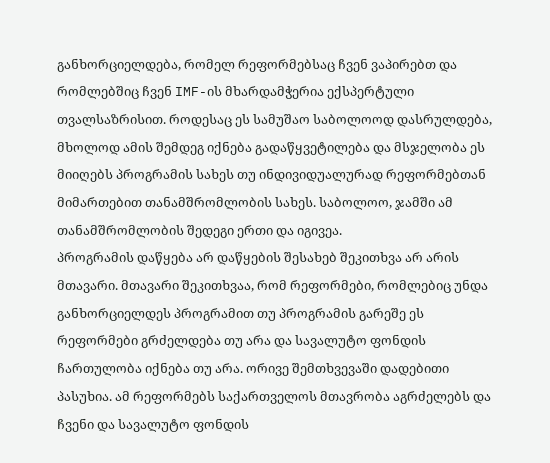განხორციელდება, რომელ რეფორმებსაც ჩვენ ვაპირებთ და რომლებშიც ჩვენ IMF-ის მხარდამჭერია ექსპერტული თვალსაზრისით. როდესაც ეს სამუშაო საბოლოოდ დასრულდება, მხოლოდ ამის შემდეგ იქნება გადაწყვეტილება და მსჯელობა ეს მიიღებს პროგრამის სახეს თუ ინდივიდუალურად რეფორმებთან მიმართებით თანამშრომლობის სახეს. საბოლოო, ჯამში ამ თანამშრომლობის შედეგი ერთი და იგივეა.
პროგრამის დაწყება არ დაწყების შესახებ შეკითხვა არ არის მთავარი. მთავარი შეკითხვაა, რომ რეფორმები, რომლებიც უნდა განხორციელდეს პროგრამით თუ პროგრამის გარეშე ეს რეფორმები გრძელდება თუ არა და სავალუტო ფონდის ჩართულობა იქნება თუ არა. ორივე შემთხვევაში დადებითი პასუხია. ამ რეფორმებს საქართველოს მთავრობა აგრძელებს და ჩვენი და სავალუტო ფონდის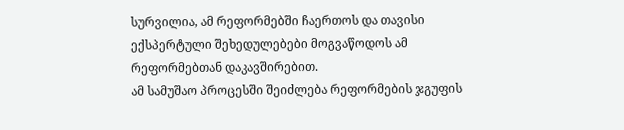სურვილია, ამ რეფორმებში ჩაერთოს და თავისი ექსპერტული შეხედულებები მოგვაწოდოს ამ რეფორმებთან დაკავშირებით.
ამ სამუშაო პროცესში შეიძლება რეფორმების ჯგუფის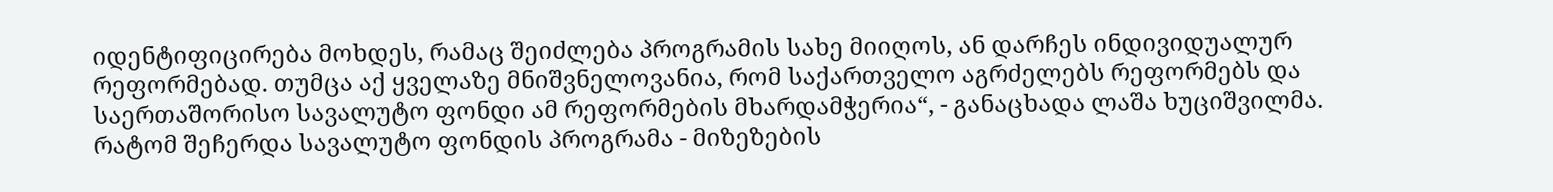იდენტიფიცირება მოხდეს, რამაც შეიძლება პროგრამის სახე მიიღოს, ან დარჩეს ინდივიდუალურ რეფორმებად. თუმცა აქ ყველაზე მნიშვნელოვანია, რომ საქართველო აგრძელებს რეფორმებს და საერთაშორისო სავალუტო ფონდი ამ რეფორმების მხარდამჭერია“, - განაცხადა ლაშა ხუციშვილმა.
რატომ შეჩერდა სავალუტო ფონდის პროგრამა - მიზეზების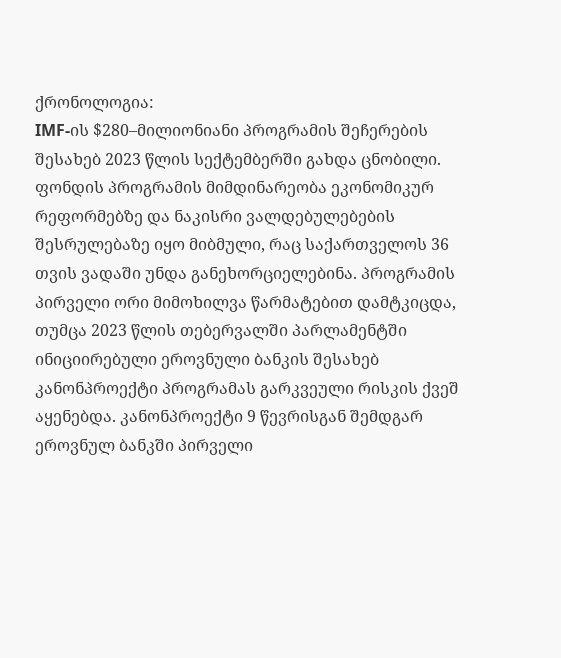ქრონოლოგია:
IMF-ის $280–მილიონიანი პროგრამის შეჩერების შესახებ 2023 წლის სექტემბერში გახდა ცნობილი. ფონდის პროგრამის მიმდინარეობა ეკონომიკურ რეფორმებზე და ნაკისრი ვალდებულებების შესრულებაზე იყო მიბმული, რაც საქართველოს 36 თვის ვადაში უნდა განეხორციელებინა. პროგრამის პირველი ორი მიმოხილვა წარმატებით დამტკიცდა, თუმცა 2023 წლის თებერვალში პარლამენტში ინიციირებული ეროვნული ბანკის შესახებ კანონპროექტი პროგრამას გარკვეული რისკის ქვეშ აყენებდა. კანონპროექტი 9 წევრისგან შემდგარ ეროვნულ ბანკში პირველი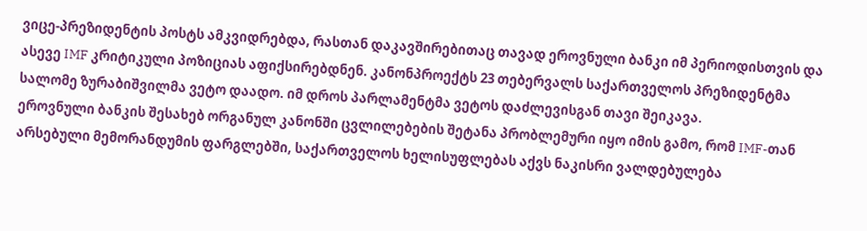ვიცე-პრეზიდენტის პოსტს ამკვიდრებდა, რასთან დაკავშირებითაც თავად ეროვნული ბანკი იმ პერიოდისთვის და ასევე IMF კრიტიკული პოზიციას აფიქსირებდნენ. კანონპროექტს 23 თებერვალს საქართველოს პრეზიდენტმა სალომე ზურაბიშვილმა ვეტო დაადო. იმ დროს პარლამენტმა ვეტოს დაძლევისგან თავი შეიკავა.
ეროვნული ბანკის შესახებ ორგანულ კანონში ცვლილებების შეტანა პრობლემური იყო იმის გამო, რომ IMF-თან არსებული მემორანდუმის ფარგლებში, საქართველოს ხელისუფლებას აქვს ნაკისრი ვალდებულება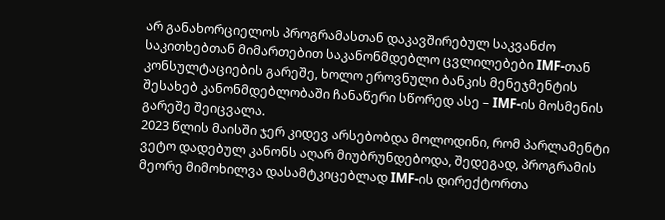არ განახორციელოს პროგრამასთან დაკავშირებულ საკვანძო საკითხებთან მიმართებით საკანონმდებლო ცვლილებები IMF-თან კონსულტაციების გარეშე, ხოლო ეროვნული ბანკის მენეჯმენტის შესახებ კანონმდებლობაში ჩანაწერი სწორედ ასე – IMF-ის მოსმენის გარეშე შეიცვალა.
2023 წლის მაისში ჯერ კიდევ არსებობდა მოლოდინი, რომ პარლამენტი ვეტო დადებულ კანონს აღარ მიუბრუნდებოდა, შედეგად, პროგრამის მეორე მიმოხილვა დასამტკიცებლად IMF-ის დირექტორთა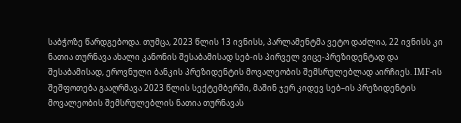საბჭოზე წარდგებოდა. თუმცა, 2023 წლის 13 ივნისს, პარლამენტმა ვეტო დაძლია, 22 ივნისს კი ნათია თურნავა ახალი კანონის შესაბამისად სებ-ის პირველ ვიცე-პრეზიდენტად და შესაბამისად, ეროვნული ბანკის პრეზიდენტის მოვალეობის შემსრულებლად აირჩიეს. IMF-ის შეშფოთება გააღრმავა 2023 წლის სექტემბერში, მაშინ ჯერ კიდევ სებ–ის პრეზიდენტის მოვალეობის შემსრულებლის ნათია თურნავას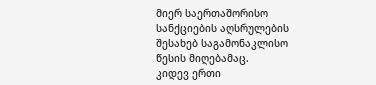მიერ საერთაშორისო სანქციების აღსრულების შესახებ საგამონაკლისო წესის მიღებამაც.
კიდევ ერთი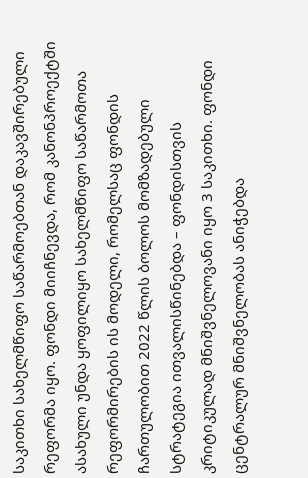საკითხი სახელმწიფო საწარმოებთან დაკავშირებული რეფორმა იყო. ფონდი მიიჩნევდა, რომ კანონპროექტში ასახული უნდა ყოფილიყო სახელმწიფო საწარმოთა რეფორმირების ის მოდელი, რომელსაც ფონდის ჩართულობით 2022 წლის ბოლოს მომზადებული სტრატეგია ითვალისწინებდა – ფონდისთვის კრიტიკულად მნიშვნელოვანი იყო 3 საკითხი. ფონდი ცენტრალურ მნიშვნელობას ანიჭებდა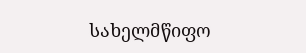სახელმწიფო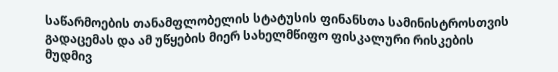საწარმოების თანამფლობელის სტატუსის ფინანსთა სამინისტროსთვის გადაცემას და ამ უწყების მიერ სახელმწიფო ფისკალური რისკების მუდმივ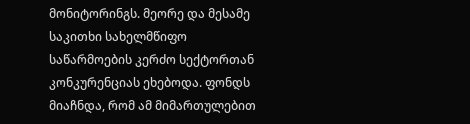მონიტორინგს. მეორე და მესამე საკითხი სახელმწიფო საწარმოების კერძო სექტორთან კონკურენციას ეხებოდა. ფონდს მიაჩნდა, რომ ამ მიმართულებით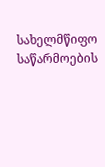სახელმწიფო საწარმოების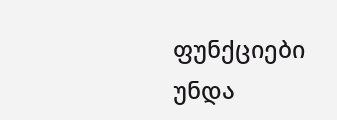ფუნქციები უნდა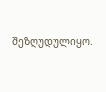შეზღუდულიყო.